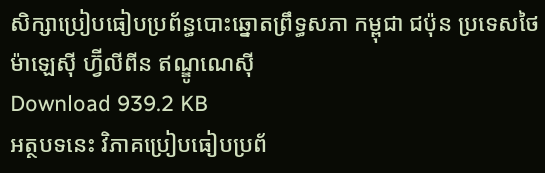សិក្សាប្រៀបធៀបប្រព័ន្ធបោះឆ្នោតព្រឹទ្ធសភា កម្ពុជា ជប៉ុន ប្រទេសថៃ ម៉ាឡេស៊ី ហ្វ៊ីលីពីន ឥណ្ឌូណេស៊ី
Download 939.2 KB
អត្ថបទនេះ វិភាគប្រៀបធៀបប្រព័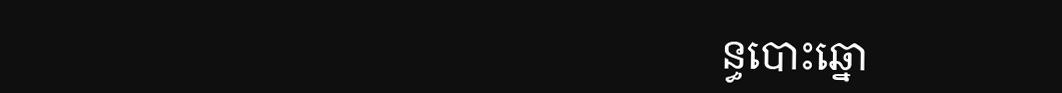ន្ធបោះឆ្នោ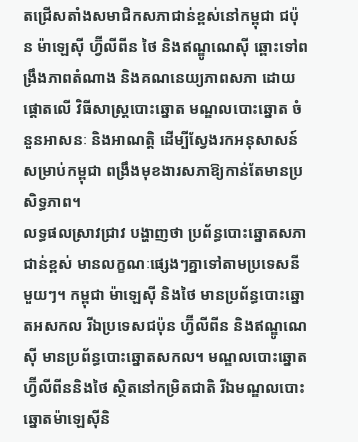តជ្រើសតាំងសមាជិកសភាជាន់ខ្ពស់នៅកម្ពុជា ជប៉ុន ម៉ាឡេស៊ី ហ្វ៊ីលីពីន ថៃ និងឥណ្ឌូណេស៊ី ឆ្ពោះទៅពង្រឹងភាពតំណាង និងគណនេយ្យភាពសភា ដោយផ្តោតលើ វិធីសាស្ត្របោះឆ្នោត មណ្ឌលបោះឆ្នោត ចំនួនអាសនៈ និងអាណត្តិ ដើម្បីស្វែងរកអនុសាសន៍សម្រាប់កម្ពុជា ពង្រឹងមុខងារសភាឱ្យកាន់តែមានប្រសិទ្ធភាព។
លទ្ធផលស្រាវជ្រាវ បង្ហាញថា ប្រព័ន្ធបោះឆ្នោតសភាជាន់ខ្ពស់ មានលក្ខណៈផ្សេងៗគ្នាទៅតាមប្រទេសនីមួយៗ។ កម្ពុជា ម៉ាឡេស៊ី និងថៃ មានប្រព័ន្ធបោះឆ្នោតអសកល រីឯប្រទេសជប៉ុន ហ្វ៊ីលីពីន និងឥណ្ឌូណេស៊ី មានប្រព័ន្ធបោះឆ្នោតសកល។ មណ្ឌលបោះឆ្នោតហ្វ៊ីលីពីននិងថៃ ស្ថិតនៅកម្រិតជាតិ រីឯមណ្ឌលបោះឆ្នោតម៉ាឡេស៊ីនិ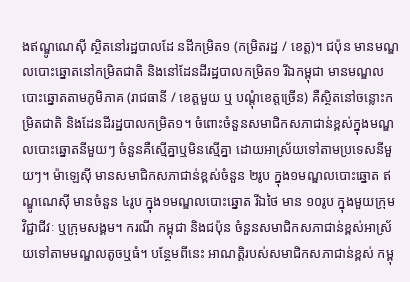ងឥណ្ឌូណេស៊ី ស្ថិតនៅរដ្ឋបាលដែ នដីកម្រិត១ (កម្រិតរដ្ឋ / ខេត្ត)។ ជប៉ុន មានមណ្ឌលបោះឆ្នោតនៅកម្រិតជាតិ និងនៅដែនដីរដ្ឋបាលកម្រិត១ រីឯកម្ពុជា មានមណ្ឌលបោះឆ្នោតតាមភូមិភាគ (រាជធានី / ខេត្តមួយ ឬ បណ្តុំខេត្តច្រើន) គឺស្ថិតនៅចន្លោះកម្រិតជាតិ និងដែនដីរដ្ឋបាលកម្រិត១។ ចំពោះចំនួនសមាជិកសភាជាន់ខ្ពស់ក្នុងមណ្ឌលបោះឆ្នោតនីមួយៗ ចំនួនគឺស្មើគ្នាឬមិនស្មើគ្នា ដោយអាស្រ័យទៅតាមប្រទេសនីមួយៗ។ ម៉ាឡេស៊ី មានសមាជិកសភាជាន់ខ្ពស់ចំនួន ២រូប ក្នុង១មណ្ឌលបោះឆ្នោត ឥណ្ឌូណេស៊ី មានចំនួន ៤រូប ក្នុង១មណ្ឌលបោះឆ្នោត រីឯថៃ មាន ១០រូប ក្នុងមួយក្រុមវិជ្ជាជីវៈ ឬក្រុមសង្គម។ ករណី កម្ពុជា និងជប៉ុន ចំនួនសមាជិកសភាជាន់ខ្ពស់អាស្រ័យទៅតាមមណ្ឌលតូចឬធំ។ បន្ថែមពីនេះ អាណត្តិរបស់សមាជិកសភាជាន់ខ្ពស់ កម្ពុ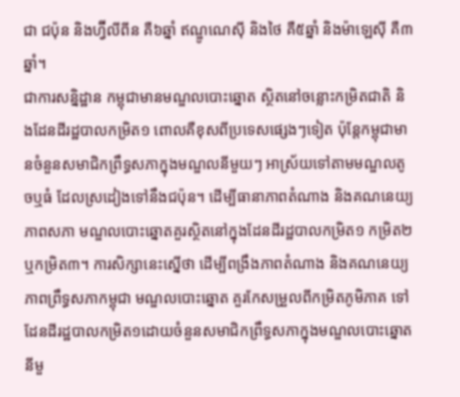ជា ជប៉ុន និងហ្វ៊ីលីពីន គឺ៦ឆ្នាំ ឥណ្ឌូណេស៊ី និងថៃ គឺ៥ឆ្នាំ និងម៉ាឡេស៊ី គឺ៣ឆ្នាំ។
ជាការសន្និដ្ឋាន កម្ពុជាមានមណ្ឌលបោះឆ្នោត ស្ថិតនៅចន្លោះកម្រិតជាតិ និងដែនដីរដ្ឋបាលកម្រិត១ ពោលគឺខុសពីប្រទេសផ្សេងៗទៀត ប៉ុន្តែកម្ពុជាមានចំនួនសមាជិកព្រឹទ្ធសភាក្នុងមណ្ឌលនីមួយៗ អាស្រ័យទៅតាមមណ្ឌលតូចឬធំ ដែលស្រដៀងទៅនឹងជប៉ុន។ ដើម្បីធានាភាពតំណាង និងគណនេយ្យភាពសភា មណ្ឌលបោះឆ្នោតគួរស្ថិតនៅក្នុងដែនដីរដ្ឋបាលកម្រិត១ កម្រិត២ ឬកម្រិត៣។ ការសិក្សានេះស្នើថា ដើម្បីពង្រឹងភាពតំណាង និងគណនេយ្យភាពព្រឹទ្ធសភាកម្ពុជា មណ្ឌលបោះឆ្នោត គួរកែសម្រួលពីកម្រិតភូមិភាគ ទៅដែនដីរដ្ឋបាលកម្រិត១ដោយចំនួនសមាជិកព្រឹទ្ធសភាក្នុងមណ្ឌលបោះឆ្នោតនីមួ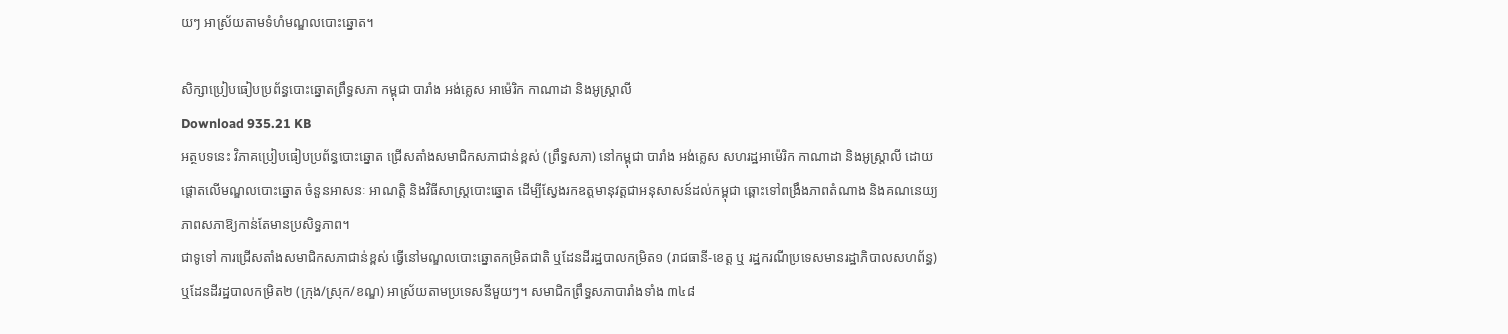យៗ អាស្រ័យតាមទំហំមណ្ឌលបោះឆ្នោត។

សិក្សាប្រៀបធៀបប្រព័ន្ធបោះឆ្នោតព្រឹទ្ធសភា កម្ពុជា បារាំង អង់គ្លេស អាម៉េរិក កាណាដា និងអូស្ត្រាលី
Download 935.21 KB
អត្ថបទនេះ វិភាគប្រៀបធៀបប្រព័ន្ធបោះឆ្នោត ជ្រើសតាំងសមាជិកសភាជាន់ខ្ពស់ (ព្រឹទ្ធសភា) នៅកម្ពុជា បារាំង អង់គ្លេស សហរដ្ឋអាម៉េរិក កាណាដា និងអូស្ត្រាលី ដោយផ្តោតលើមណ្ឌលបោះឆ្នោត ចំនួនអាសនៈ អាណត្តិ និងវិធីសាស្រ្តបោះឆ្នោត ដើម្បីស្វែងរកឧត្តមានុវត្តជាអនុសាសន៍ដល់កម្ពុជា ឆ្ពោះទៅពង្រឹងភាពតំណាង និងគណនេយ្យភាពសភាឱ្យកាន់តែមានប្រសិទ្ធភាព។
ជាទូទៅ ការជ្រើសតាំងសមាជិកសភាជាន់ខ្ពស់ ធ្វើនៅមណ្ឌលបោះឆ្នោតកម្រិតជាតិ ឬដែនដីរដ្ឋបាលកម្រិត១ (រាជធានី-ខេត្ត ឬ រដ្ឋករណីប្រទេសមានរដ្ឋាភិបាលសហព័ន្ធ) ឬដែនដីរដ្ឋបាលកម្រិត២ (ក្រុង/ស្រុក/ខណ្ឌ) អាស្រ័យតាមប្រទេសនីមួយៗ។ សមាជិកព្រឹទ្ធសភាបារាំងទាំង ៣៤៨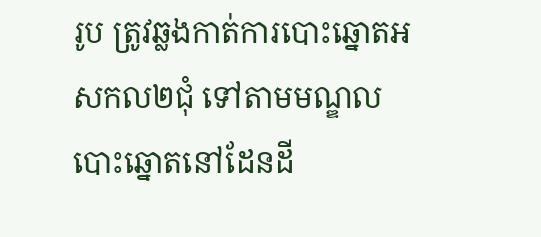រូប ត្រូវឆ្លងកាត់ការបោះឆ្នោតអសកល២ជុំ ទៅតាមមណ្ឌលបោះឆ្នោតនៅដែនដី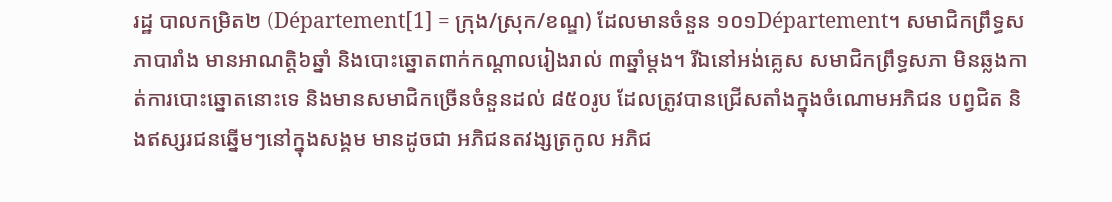រដ្ឋ បាលកម្រិត២ (Département[1] = ក្រុង/ស្រុក/ខណ្ឌ) ដែលមានចំនួន ១០១Département។ សមាជិកព្រឹទ្ធសភាបារាំង មានអាណត្តិ៦ឆ្នាំ និងបោះឆ្នោតពាក់កណ្តាលរៀងរាល់ ៣ឆ្នាំម្តង។ រីឯនៅអង់គ្លេស សមាជិកព្រឹទ្ធសភា មិនឆ្លងកាត់ការបោះឆ្នោតនោះទេ និងមានសមាជិកច្រើនចំនួនដល់ ៨៥០រូប ដែលត្រូវបានជ្រើសតាំងក្នុងចំណោមអភិជន បព្វជិត និងឥស្សរជនឆ្នើមៗនៅក្នុងសង្គម មានដូចជា អភិជនតវង្សត្រកូល អភិជ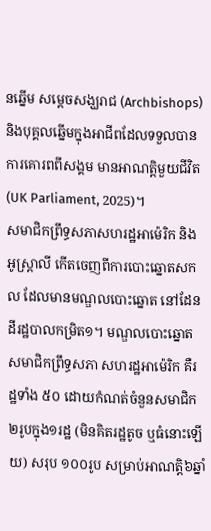នឆ្នើម សម្តេចសង្ឃរាជ (Archbishops) និងបុគ្គលឆ្នើមក្នុងអាជីពដែលទទួលបានការគោរពពីសង្គម មានអាណត្តិមួយជីវិត (UK Parliament, 2025)។
សមាជិកព្រឹទ្ធសភាសហរដ្ឋអាម៉េរិក និងអូស្ត្រាលី កើតចេញពីការបោះឆ្នោតសកល ដែលមានមណ្ឌលបោះឆ្នោត នៅដែនដីរដ្ឋបាលកម្រិត១។ មណ្ឌលបោះឆ្នោតសមាជិកព្រឹទ្ធសភា សហរដ្ឋអាម៉េរិក គឺរដ្ឋទាំង ៥០ ដោយកំណត់ចំនួនសមាជិក ២រូបក្នុង១រដ្ឋ (មិនគិតរដ្ឋតូច ឬធំនោះឡើយ) សរុប ១០០រូប សម្រាប់អាណត្តិ៦ឆ្នាំ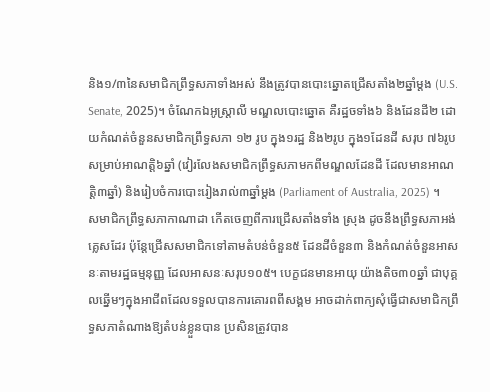និង១/៣នៃសមាជិកព្រឹទ្ធសភាទាំងអស់ នឹងត្រូវបានបោះឆ្នោតជ្រើសតាំង២ឆ្នាំម្តង (U.S. Senate, 2025)។ ចំណែកឯអូស្ត្រាលី មណ្ឌលបោះឆ្នោត គឺរដ្ឋចទាំង៦ និងដែនដី២ ដោយកំណត់ចំនួនសមាជិកព្រឹទ្ធសភា ១២ រូប ក្នុង១រដ្ឋ និង២រូប ក្នុង១ដែនដី សរុប ៧៦រូប សម្រាប់អាណត្តិ៦ឆ្នាំ (វៀរលែងសមាជិកព្រឹទ្ធសភាមកពីមណ្ឌលដែនដី ដែលមានអាណត្តិ៣ឆ្នាំ) និងរៀបចំការបោះរៀងរាល់៣ឆ្នាំម្តង (Parliament of Australia, 2025) ។
សមាជិកព្រឹទ្ធសភាកាណាដា កើតចេញពីការជ្រើសតាំងទាំង ស្រុង ដូចនឹងព្រឹទ្ធសភាអង់គ្លេសដែរ ប៉ុន្តែជ្រើសសមាជិកទៅតាមតំបន់ចំនួន៥ ដែនដីចំនួន៣ និងកំណត់ចំនួនអាសនៈតាមរដ្ឋធម្មនុញ្ញ ដែលអាសនៈសរុប១០៥។ បេក្ខជនមានអាយុ យ៉ាងតិច៣០ឆ្នាំ ជាបុគ្គលឆ្នើមៗក្នុងអាជីពដែលទទួលបានការគោរពពីសង្គម អាចដាក់ពាក្យសុំធ្វើជាសមាជិកព្រឹទ្ធសភាតំណាងឱ្យតំបន់ខ្លួនបាន ប្រសិនត្រូវបាន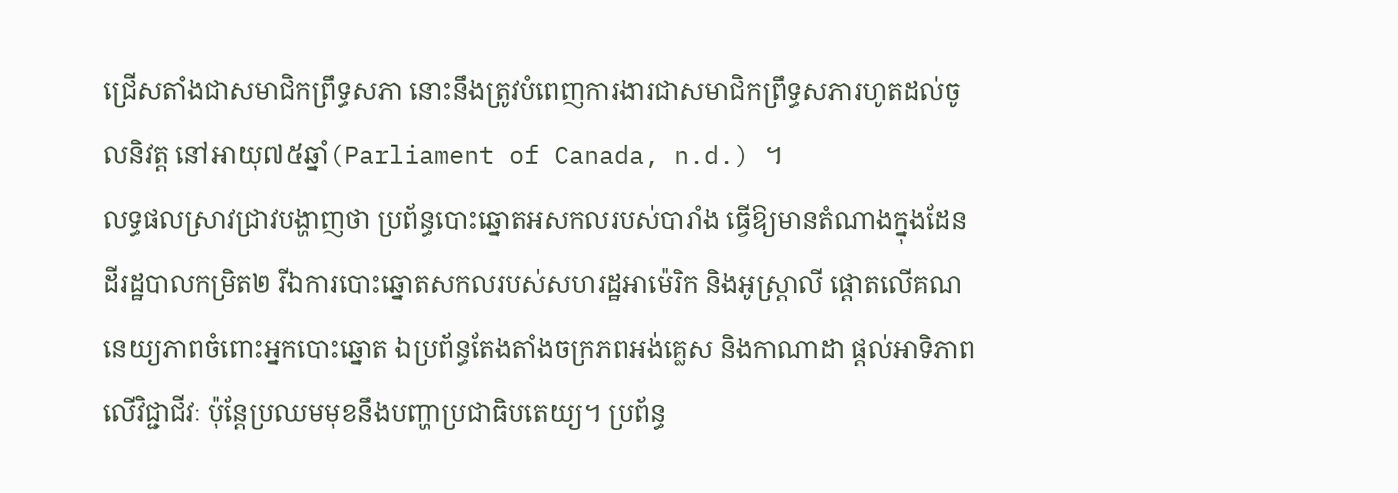ជ្រើសតាំងជាសមាជិកព្រឹទ្ធសភា នោះនឹងត្រូវបំពេញការងារជាសមាជិកព្រឹទ្ធសភារហូតដល់ចូលនិវត្ត នៅអាយុ៧៥ឆ្នាំ(Parliament of Canada, n.d.) ។
លទ្ធផលស្រាវជ្រាវបង្ហាញថា ប្រព័ន្ធបោះឆ្នោតអសកលរបស់បារាំង ធ្វើឱ្យមានតំណាងក្នុងដែនដីរដ្ឋបាលកម្រិត២ រីឯការបោះឆ្នោតសកលរបស់សហរដ្ឋអាម៉េរិក និងអូស្ត្រាលី ផ្តោតលើគណនេយ្យភាពចំពោះអ្នកបោះឆ្នោត ឯប្រព័ន្ធតែងតាំងចក្រភពអង់គ្លេស និងកាណាដា ផ្តល់អាទិភាពលើវិជ្ជាជីវៈ ប៉ុន្តែប្រឈមមុខនឹងបញ្ហាប្រជាធិបតេយ្យ។ ប្រព័ន្ធ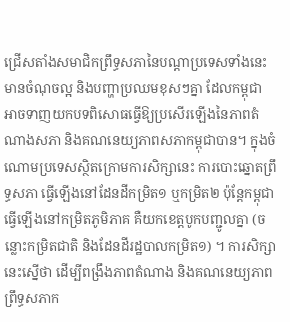ជ្រើសតាំងសមាជិកព្រឹទ្ធសភានៃបណ្តាប្រទេសទាំងនេះមានចំណុចល្អ និងបញ្ហាប្រឈមខុសៗគ្នា ដែលកម្ពុជា អាចទាញយកបទពិសោធធ្វើឱ្យប្រសើរឡើងនៃភាពតំណាងសភា និងគណនេយ្យភាពសភាកម្ពុជាបាន។ ក្នុងចំណោមប្រទេសស្ថិតក្រោមការសិក្សានេះ ការបោះឆ្នោតព្រឹទ្ធសភា ធ្វើឡើងនៅដែនដីកម្រិត១ ឬកម្រិត២ ប៉ុន្តែកម្ពុជា ធ្វើឡើងនៅកម្រិតភូមិភាគ គឺយកខេត្តបូកបញ្ជូលគ្នា (ចន្លោះកម្រិតជាតិ និងដែនដីរដ្ឋបាលកម្រិត១) ។ ការសិក្សានេះស្នើថា ដើម្បីពង្រឹងភាពតំណាង និងគណនេយ្យភាពព្រឹទ្ធសភាក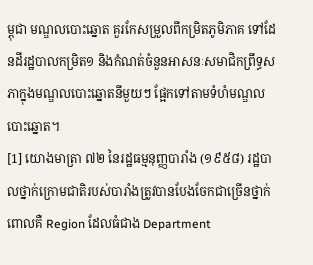ម្ពុជា មណ្ឌលបោះឆ្នោត គួរកែសម្រួលពីកម្រិតភូមិភាគ ទៅដែនដីរដ្ឋបាលកម្រិត១ និងកំណត់ចំនួនអាសនៈសមាជិកព្រឹទ្ធសភាក្នុងមណ្ឌលបោះឆ្នោតនីមួយៗ ផ្អែកទៅតាមទំហំមណ្ឌលបោះឆ្នោត។
[1] យោងមាត្រា ៧២ នៃរដ្ឋធម្មនុញ្ញបារាំង (១៩៥៨) រដ្ឋបាលថ្នាក់ក្រោមជាតិរបស់បារាំងត្រូវបានបែងចែកជាច្រើនថ្នាក់ ពោលគឺ Region ដែលធំជាង Department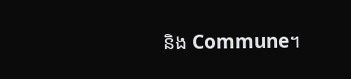និង Commune។